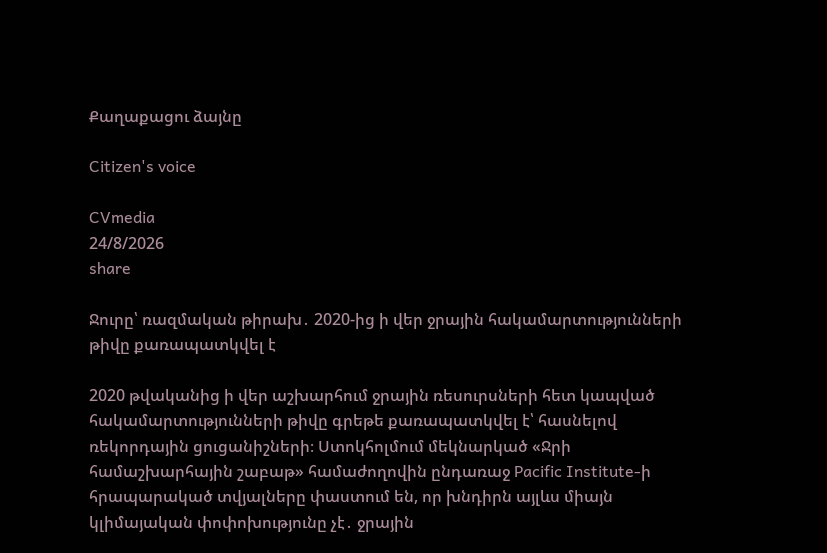Քաղաքացու ձայնը

Citizen's voice

CVmedia
24/8/2026
share

Ջուրը՝ ռազմական թիրախ․ 2020-ից ի վեր ջրային հակամարտությունների թիվը քառապատկվել է

2020 թվականից ի վեր աշխարհում ջրային ռեսուրսների հետ կապված հակամարտությունների թիվը գրեթե քառապատկվել է՝ հասնելով ռեկորդային ցուցանիշների։ Ստոկհոլմում մեկնարկած «Ջրի համաշխարհային շաբաթ» համաժողովին ընդառաջ Pacific Institute-ի հրապարակած տվյալները փաստում են, որ խնդիրն այլևս միայն կլիմայական փոփոխությունը չէ․ ջրային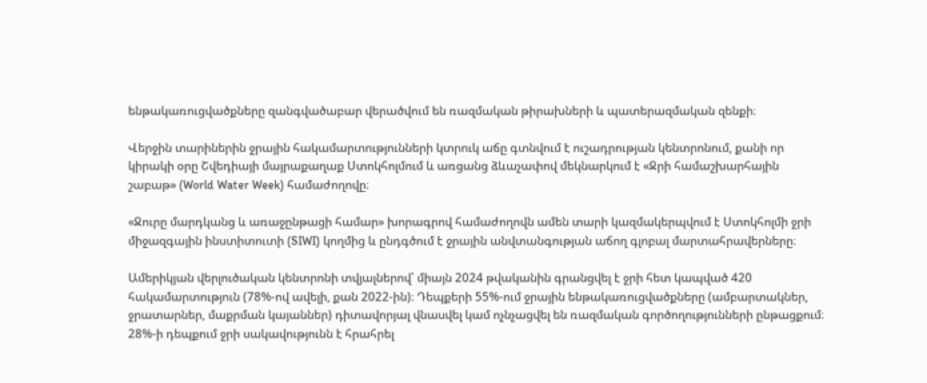ենթակառուցվածքները զանգվածաբար վերածվում են ռազմական թիրախների և պատերազմական զենքի։

Վերջին տարիներին ջրային հակամարտությունների կտրուկ աճը գտնվում է ուշադրության կենտրոնում, քանի որ կիրակի օրը Շվեդիայի մայրաքաղաք Ստոկհոլմում և առցանց ձևաչափով մեկնարկում է «Ջրի համաշխարհային շաբաթ» (World Water Week) համաժողովը։

«Ջուրը մարդկանց և առաջընթացի համար» խորագրով համաժողովն ամեն տարի կազմակերպվում է Ստոկհոլմի ջրի միջազգային ինստիտուտի (SIWI) կողմից և ընդգծում է ջրային անվտանգության աճող գլոբալ մարտահրավերները։

Ամերիկյան վերլուծական կենտրոնի տվյալներով՝ միայն 2024 թվականին գրանցվել է ջրի հետ կապված 420 հակամարտություն (78%-ով ավելի, քան 2022-ին)։ Դեպքերի 55%-ում ջրային ենթակառուցվածքները (ամբարտակներ, ջրատարներ, մաքրման կայաններ) դիտավորյալ վնասվել կամ ոչնչացվել են ռազմական գործողությունների ընթացքում։ 28%-ի դեպքում ջրի սակավությունն է հրահրել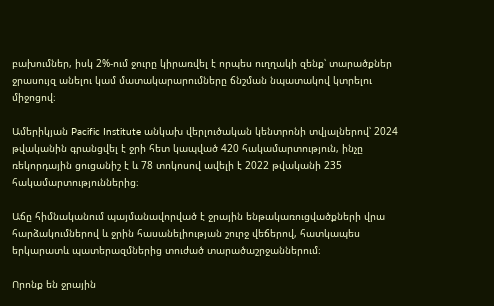բախումներ, իսկ 2%-ում ջուրը կիրառվել է որպես ուղղակի զենք՝ տարածքներ ջրասույզ անելու կամ մատակարարումները ճնշման նպատակով կտրելու միջոցով։

Ամերիկյան Pacific Institute անկախ վերլուծական կենտրոնի տվյալներով՝ 2024 թվականին գրանցվել է ջրի հետ կապված 420 հակամարտություն, ինչը ռեկորդային ցուցանիշ է և 78 տոկոսով ավելի է 2022 թվականի 235 հակամարտություններից։

Աճը հիմնականում պայմանավորված է ջրային ենթակառուցվածքների վրա հարձակումներով և ջրին հասանելիության շուրջ վեճերով, հատկապես երկարատև պատերազմներից տուժած տարածաշրջաններում։

Որոնք են ջրային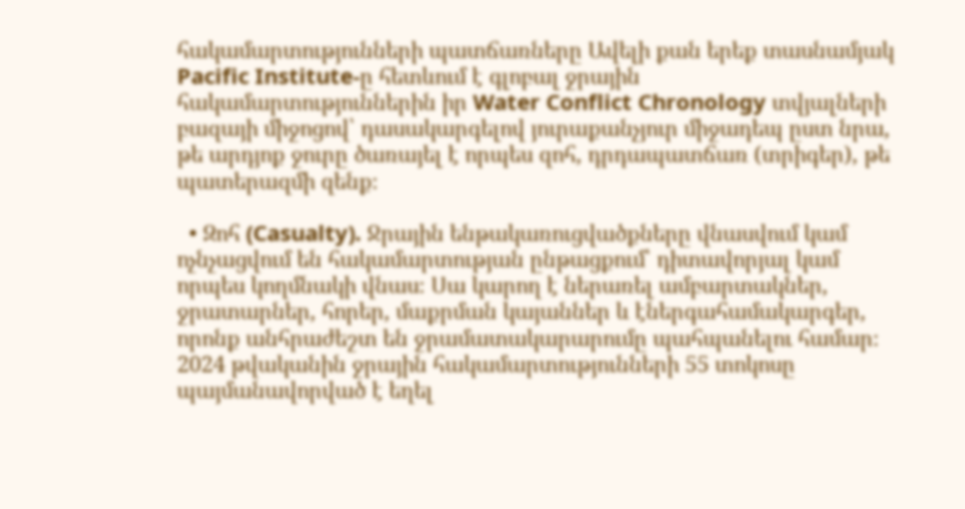հակամարտությունների պատճառները Ավելի քան երեք տասնամյակ Pacific Institute-ը հետևում է գլոբալ ջրային հակամարտություններին իր Water Conflict Chronology տվյալների բազայի միջոցով՝ դասակարգելով յուրաքանչյուր միջադեպ ըստ նրա, թե արդյոք ջուրը ծառայել է որպես զոհ, դրդապատճառ (տրիգեր), թե պատերազմի զենք։

  • Զոհ (Casualty). Ջրային ենթակառուցվածքները վնասվում կամ ոչնչացվում են հակամարտության ընթացքում՝ դիտավորյալ կամ որպես կողմնակի վնաս։ Սա կարող է ներառել ամբարտակներ, ջրատարներ, հորեր, մաքրման կայաններ և էներգահամակարգեր, որոնք անհրաժեշտ են ջրամատակարարումը պահպանելու համար։ 2024 թվականին ջրային հակամարտությունների 55 տոկոսը պայմանավորված է եղել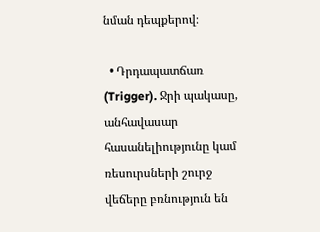նման դեպքերով։

  • Դրդապատճառ (Trigger). Ջրի պակասը, անհավասար հասանելիությունը կամ ռեսուրսների շուրջ վեճերը բռնություն են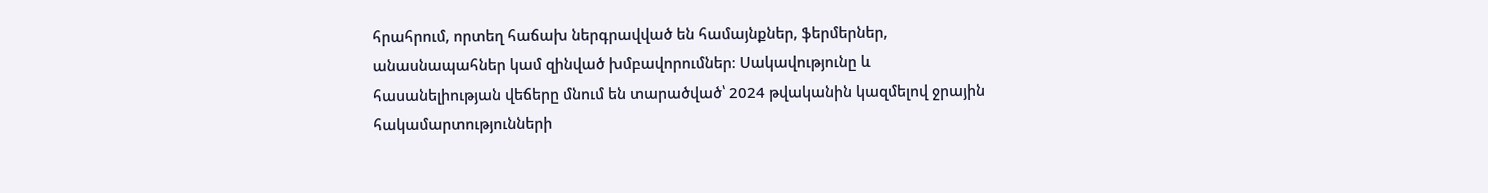հրահրում, որտեղ հաճախ ներգրավված են համայնքներ, ֆերմերներ, անասնապահներ կամ զինված խմբավորումներ։ Սակավությունը և հասանելիության վեճերը մնում են տարածված՝ 2024 թվականին կազմելով ջրային հակամարտությունների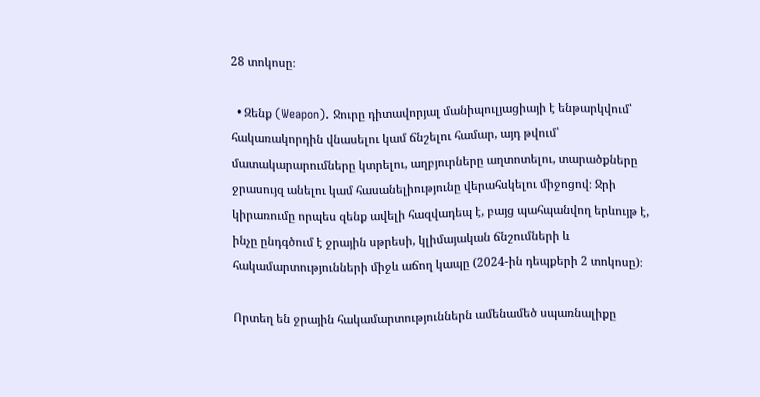28 տոկոսը։

  • Զենք (Weapon). Ջուրը դիտավորյալ մանիպուլյացիայի է ենթարկվում՝ հակառակորդին վնասելու կամ ճնշելու համար, այդ թվում՝ մատակարարումները կտրելու, աղբյուրները աղտոտելու, տարածքները ջրասույզ անելու կամ հասանելիությունը վերահսկելու միջոցով։ Ջրի կիրառումը որպես զենք ավելի հազվադեպ է, բայց պահպանվող երևույթ է, ինչը ընդգծում է ջրային սթրեսի, կլիմայական ճնշումների և հակամարտությունների միջև աճող կապը (2024-ին դեպքերի 2 տոկոսը)։

Որտեղ են ջրային հակամարտություններն ամենամեծ սպառնալիքը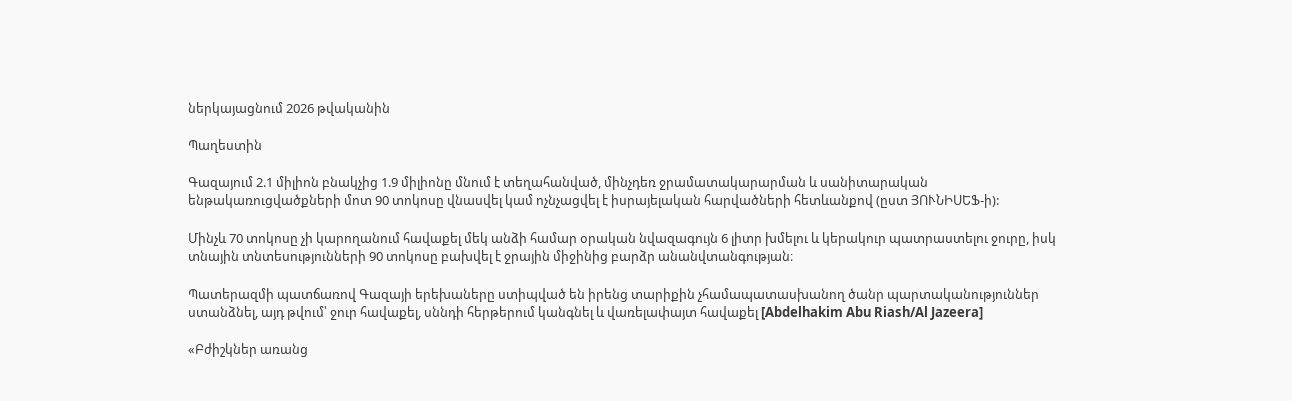ներկայացնում 2026 թվականին

Պաղեստին

Գազայում 2.1 միլիոն բնակչից 1.9 միլիոնը մնում է տեղահանված, մինչդեռ ջրամատակարարման և սանիտարական ենթակառուցվածքների մոտ 90 տոկոսը վնասվել կամ ոչնչացվել է իսրայելական հարվածների հետևանքով (ըստ ՅՈՒՆԻՍԵՖ-ի):

Մինչև 70 տոկոսը չի կարողանում հավաքել մեկ անձի համար օրական նվազագույն 6 լիտր խմելու և կերակուր պատրաստելու ջուրը, իսկ տնային տնտեսությունների 90 տոկոսը բախվել է ջրային միջինից բարձր անանվտանգության։

Պատերազմի պատճառով Գազայի երեխաները ստիպված են իրենց տարիքին չհամապատասխանող ծանր պարտականություններ ստանձնել, այդ թվում՝ ջուր հավաքել, սննդի հերթերում կանգնել և վառելափայտ հավաքել [Abdelhakim Abu Riash/Al Jazeera]

«Բժիշկներ առանց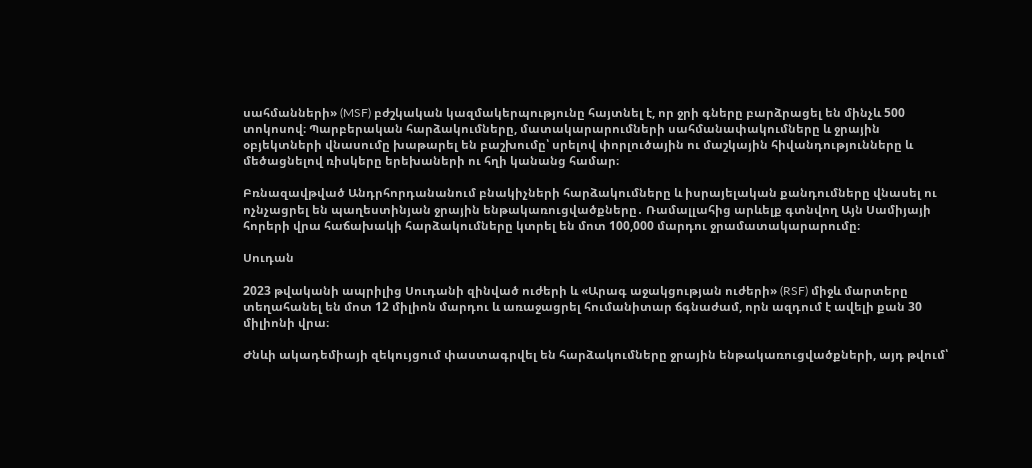սահմանների» (MSF) բժշկական կազմակերպությունը հայտնել է, որ ջրի գները բարձրացել են մինչև 500 տոկոսով։ Պարբերական հարձակումները, մատակարարումների սահմանափակումները և ջրային օբյեկտների վնասումը խաթարել են բաշխումը՝ սրելով փորլուծային ու մաշկային հիվանդությունները և մեծացնելով ռիսկերը երեխաների ու հղի կանանց համար։

Բռնազավթված Անդրհորդանանում բնակիչների հարձակումները և իսրայելական քանդումները վնասել ու ոչնչացրել են պաղեստինյան ջրային ենթակառուցվածքները․ Ռամալլահից արևելք գտնվող Այն Սամիյայի հորերի վրա հաճախակի հարձակումները կտրել են մոտ 100,000 մարդու ջրամատակարարումը։

Սուդան

2023 թվականի ապրիլից Սուդանի զինված ուժերի և «Արագ աջակցության ուժերի» (RSF) միջև մարտերը տեղահանել են մոտ 12 միլիոն մարդու և առաջացրել հումանիտար ճգնաժամ, որն ազդում է ավելի քան 30 միլիոնի վրա։

Ժնևի ակադեմիայի զեկույցում փաստագրվել են հարձակումները ջրային ենթակառուցվածքների, այդ թվում՝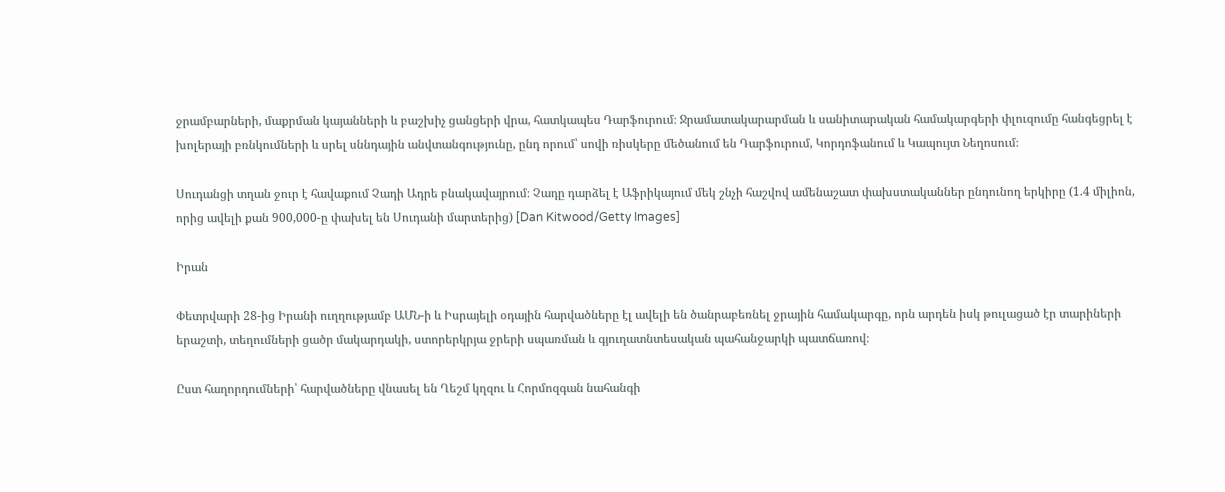ջրամբարների, մաքրման կայանների և բաշխիչ ցանցերի վրա, հատկապես Դարֆուրում։ Ջրամատակարարման և սանիտարական համակարգերի փլուզումը հանգեցրել է խոլերայի բռնկումների և սրել սննդային անվտանգությունը, ընդ որում՝ սովի ռիսկերը մեծանում են Դարֆուրում, Կորդոֆանում և Կապույտ Նեղոսում։

Սուդանցի տղան ջուր է հավաքում Չադի Ադրե բնակավայրում։ Չադը դարձել է Աֆրիկայում մեկ շնչի հաշվով ամենաշատ փախստականներ ընդունող երկիրը (1.4 միլիոն, որից ավելի քան 900,000-ը փախել են Սուդանի մարտերից) [Dan Kitwood/Getty Images]

Իրան

Փետրվարի 28-ից Իրանի ուղղությամբ ԱՄՆ-ի և Իսրայելի օդային հարվածները էլ ավելի են ծանրաբեռնել ջրային համակարգը, որն արդեն իսկ թուլացած էր տարիների երաշտի, տեղումների ցածր մակարդակի, ստորերկրյա ջրերի սպառման և գյուղատնտեսական պահանջարկի պատճառով։

Ըստ հաղորդումների՝ հարվածները վնասել են Ղեշմ կղզու և Հորմոզգան նահանգի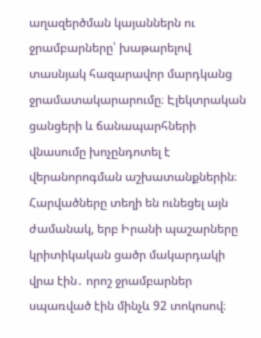աղազերծման կայաններն ու ջրամբարները՝ խաթարելով տասնյակ հազարավոր մարդկանց ջրամատակարարումը։ Էլեկտրական ցանցերի և ճանապարհների վնասումը խոչընդոտել է վերանորոգման աշխատանքներին։ Հարվածները տեղի են ունեցել այն ժամանակ, երբ Իրանի պաշարները կրիտիկական ցածր մակարդակի վրա էին․ որոշ ջրամբարներ սպառված էին մինչև 92 տոկոսով։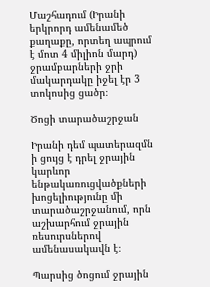Մաշհադում (Իրանի երկրորդ ամենամեծ քաղաքը, որտեղ ապրում է մոտ 4 միլիոն մարդ) ջրամբարների ջրի մակարդակը իջել էր 3 տոկոսից ցածր։

Ծոցի տարածաշրջան

Իրանի դեմ պատերազմն ի ցույց է դրել ջրային կարևոր ենթակառուցվածքների խոցելիությունը մի տարածաշրջանում, որն աշխարհում ջրային ռեսուրսներով ամենասակավն է։

Պարսից ծոցում ջրային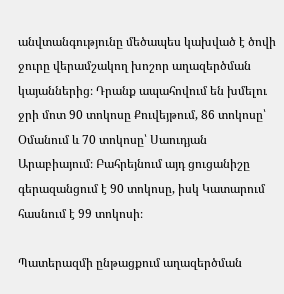անվտանգությունը մեծապես կախված է ծովի ջուրը վերամշակող խոշոր աղազերծման կայաններից։ Դրանք ապահովում են խմելու ջրի մոտ 90 տոկոսը Քուվեյթում, 86 տոկոսը՝ Օմանում և 70 տոկոսը՝ Սաուդյան Արաբիայում։ Բահրեյնում այդ ցուցանիշը գերազանցում է 90 տոկոսը, իսկ Կատարում հասնում է 99 տոկոսի։

Պատերազմի ընթացքում աղազերծման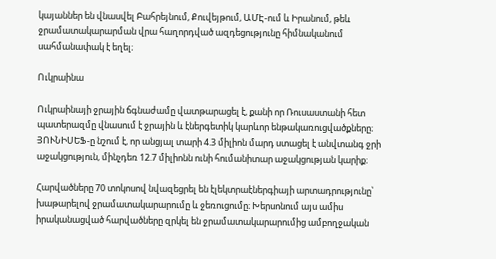կայաններ են վնասվել Բահրեյնում, Քուվեյթում, ԱՄԷ-ում և Իրանում, թեև ջրամատակարարման վրա հաղորդված ազդեցությունը հիմնականում սահմանափակ է եղել։

Ուկրաինա

Ուկրաինայի ջրային ճգնաժամը վատթարացել է, քանի որ Ռուսաստանի հետ պատերազմը վնասում է ջրային և էներգետիկ կարևոր ենթակառուցվածքները։ ՅՈՒՆԻՍԵՖ-ը նշում է, որ անցյալ տարի 4.3 միլիոն մարդ ստացել է անվտանգ ջրի աջակցություն, մինչդեռ 12.7 միլիոնն ունի հումանիտար աջակցության կարիք։

Հարվածները 70 տոկոսով նվազեցրել են էլեկտրաէներգիայի արտադրությունը՝ խաթարելով ջրամատակարարումը և ջեռուցումը։ Խերսոնում այս ամիս իրականացված հարվածները զրկել են ջրամատակարարումից ամբողջական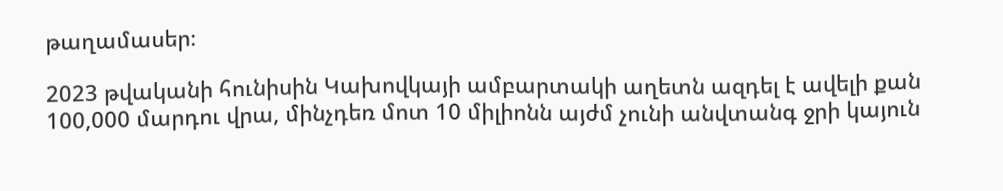թաղամասեր։

2023 թվականի հունիսին Կախովկայի ամբարտակի աղետն ազդել է ավելի քան 100,000 մարդու վրա, մինչդեռ մոտ 10 միլիոնն այժմ չունի անվտանգ ջրի կայուն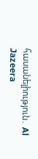հասանելիություն․ Al Jazeera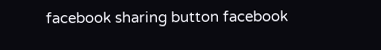facebook sharing button facebook